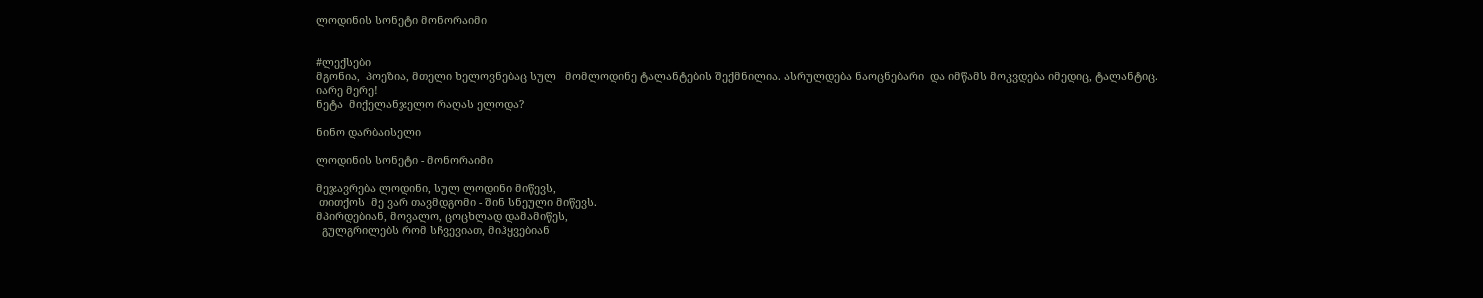ლოდინის სონეტი მონორაიმი


#ლექსები
მგონია,  პოეზია, მთელი ხელოვნებაც სულ   მომლოდინე ტალანტების შექმნილია. ასრულდება ნაოცნებარი  და იმწამს მოკვდება იმედიც, ტალანტიც.
იარე მერე!
ნეტა  მიქელანჯელო რაღას ელოდა?

ნინო დარბაისელი

ლოდინის სონეტი - მონორაიმი

მეჯავრება ლოდინი, სულ ლოდინი მიწევს,
 თითქოს  მე ვარ თავმდგომი - შინ სნეული მიწევს.
მპირდებიან, მოვალო, ცოცხლად დამამიწეს,
  გულგრილებს რომ სჩვევიათ, მიჰყვებიან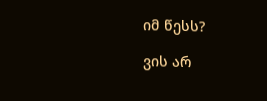იმ წესს?

ვის არ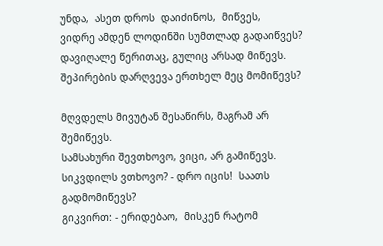უნდა,  ასეთ დროს  დაიძინოს,  მიწვეს,
ვიდრე ამდენ ლოდინში სუმთლად გადაიწვეს?
დავიღალე წერითაც, გულიც არსად მიწევს.
შეპირების დარღვევა ერთხელ მეც მომიწევს?

მღვდელს მივუტან შესაწირს, მაგრამ არ შემიწევს.
სამსახური შევთხოვო, ვიცი, არ გამიწევს.
სიკვდილს ვთხოვო? - დრო იცის!  საათს გადმომიწევს?
გიკვირთ: - ერიდებაო,  მისკენ რატომ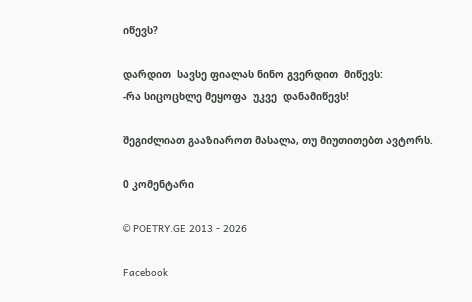იწევს?

დარდით  სავსე ფიალას ნინო გვერდით  მიწევს:
-რა სიცოცხლე მეყოფა  უკვე  დანამიწევს!

შეგიძლიათ გააზიაროთ მასალა, თუ მიუთითებთ ავტორს.

0 კომენტარი

© POETRY.GE 2013 - 2026

Facebook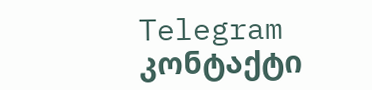Telegram კონტაქტი